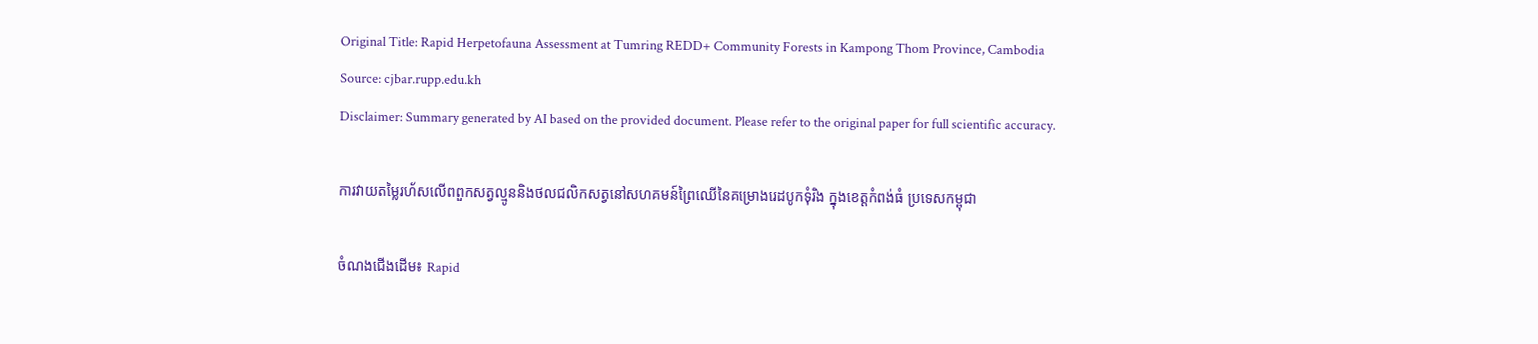Original Title: Rapid Herpetofauna Assessment at Tumring REDD+ Community Forests in Kampong Thom Province, Cambodia
Source: cjbar.rupp.edu.kh
Disclaimer: Summary generated by AI based on the provided document. Please refer to the original paper for full scientific accuracy.

ការវាយតម្លៃរហ័សលើពពួកសត្វល្មូននិងថលជលិកសត្វនៅសហគមន៍ព្រៃឈើនៃគម្រោងរេដបូកទុំរិង ក្នុងខេត្តកំពង់ធំ ប្រទេសកម្ពុជា

ចំណងជើងដើម៖ Rapid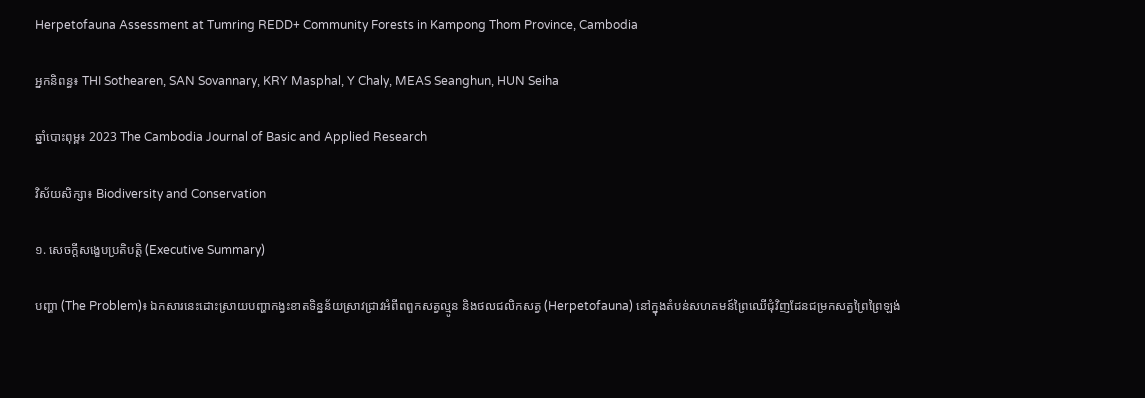Herpetofauna Assessment at Tumring REDD+ Community Forests in Kampong Thom Province, Cambodia

អ្នកនិពន្ធ៖ THI Sothearen, SAN Sovannary, KRY Masphal, Y Chaly, MEAS Seanghun, HUN Seiha

ឆ្នាំបោះពុម្ព៖ 2023 The Cambodia Journal of Basic and Applied Research

វិស័យសិក្សា៖ Biodiversity and Conservation

១. សេចក្តីសង្ខេបប្រតិបត្តិ (Executive Summary)

បញ្ហា (The Problem)៖ ឯកសារនេះដោះស្រាយបញ្ហាកង្វះខាតទិន្នន័យស្រាវជ្រាវអំពីពពួកសត្វល្មូន និងថលជលិកសត្វ (Herpetofauna) នៅក្នុងតំបន់សហគមន៍ព្រៃឈើជុំវិញដែនជម្រកសត្វព្រៃព្រៃឡង់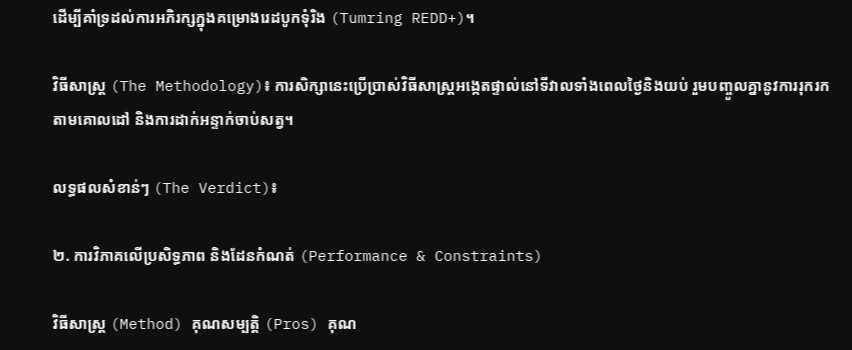ដើម្បីគាំទ្រដល់ការអភិរក្សក្នុងគម្រោងរេដបូកទុំរិង (Tumring REDD+)។

វិធីសាស្ត្រ (The Methodology)៖ ការសិក្សានេះប្រើប្រាស់វិធីសាស្ត្រអង្កេតផ្ទាល់នៅទីវាលទាំងពេលថ្ងៃនិងយប់ រួមបញ្ចូលគ្នានូវការរុករកតាមគោលដៅ និងការដាក់អន្ទាក់ចាប់សត្វ។

លទ្ធផលសំខាន់ៗ (The Verdict)៖

២. ការវិភាគលើប្រសិទ្ធភាព និងដែនកំណត់ (Performance & Constraints)

វិធីសាស្ត្រ (Method) គុណសម្បត្តិ (Pros) គុណ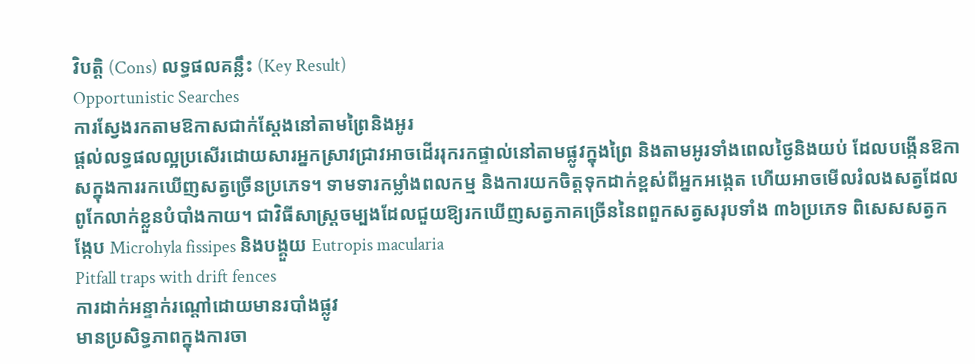វិបត្តិ (Cons) លទ្ធផលគន្លឹះ (Key Result)
Opportunistic Searches
ការស្វែងរកតាមឱកាសជាក់ស្តែងនៅតាមព្រៃនិងអូរ
ផ្តល់លទ្ធផលល្អប្រសើរដោយសារអ្នកស្រាវជ្រាវអាចដើររុករកផ្ទាល់នៅតាមផ្លូវក្នុងព្រៃ និងតាមអូរទាំងពេលថ្ងៃនិងយប់ ដែលបង្កើនឱកាសក្នុងការរកឃើញសត្វច្រើនប្រភេទ។ ទាមទារកម្លាំងពលកម្ម និងការយកចិត្តទុកដាក់ខ្ពស់ពីអ្នកអង្កេត ហើយអាចមើលរំលងសត្វដែលពូកែលាក់ខ្លួនបំបាំងកាយ។ ជាវិធីសាស្ត្រចម្បងដែលជួយឱ្យរកឃើញសត្វភាគច្រើននៃពពួកសត្វសរុបទាំង ៣៦ប្រភេទ ពិសេសសត្វកង្កែប Microhyla fissipes និងបង្គួយ Eutropis macularia
Pitfall traps with drift fences
ការដាក់អន្ទាក់រណ្តៅដោយមានរបាំងផ្លូវ
មានប្រសិទ្ធភាពក្នុងការចា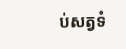ប់សត្វទំ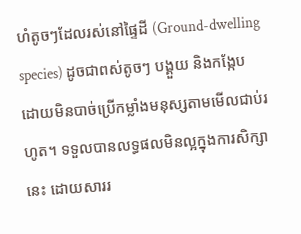ហំតូចៗដែលរស់នៅផ្ទៃដី (Ground-dwelling species) ដូចជាពស់តូចៗ បង្គួយ និងកង្កែប ដោយមិនបាច់ប្រើកម្លាំងមនុស្សតាមមើលជាប់រហូត។ ទទួលបានលទ្ធផលមិនល្អក្នុងការសិក្សានេះ ដោយសាររ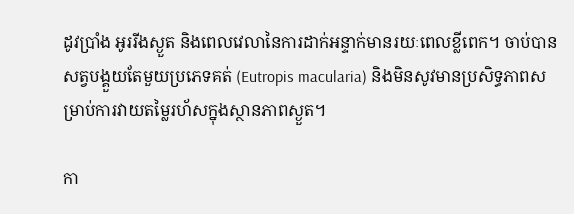ដូវប្រាំង អូររីងស្ងួត និងពេលវេលានៃការដាក់អន្ទាក់មានរយៈពេលខ្លីពេក។ ចាប់បានសត្វបង្គួយតែមួយប្រភេទគត់ (Eutropis macularia) និងមិនសូវមានប្រសិទ្ធភាពសម្រាប់ការវាយតម្លៃរហ័សក្នុងស្ថានភាពស្ងួត។

កា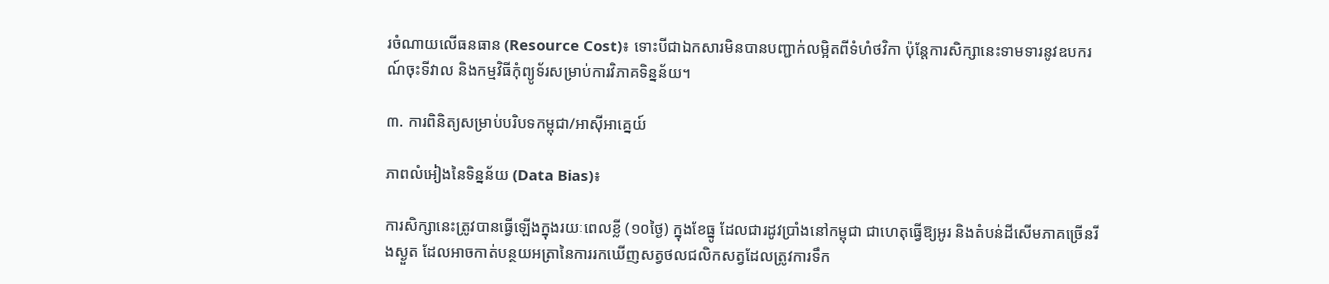រចំណាយលើធនធាន (Resource Cost)៖ ទោះបីជាឯកសារមិនបានបញ្ជាក់លម្អិតពីទំហំថវិកា ប៉ុន្តែការសិក្សានេះទាមទារនូវឧបករណ៍ចុះទីវាល និងកម្មវិធីកុំព្យូទ័រសម្រាប់ការវិភាគទិន្នន័យ។

៣. ការពិនិត្យសម្រាប់បរិបទកម្ពុជា/អាស៊ីអាគ្នេយ៍

ភាពលំអៀងនៃទិន្នន័យ (Data Bias)៖

ការសិក្សានេះត្រូវបានធ្វើឡើងក្នុងរយៈពេលខ្លី (១០ថ្ងៃ) ក្នុងខែធ្នូ ដែលជារដូវប្រាំងនៅកម្ពុជា ជាហេតុធ្វើឱ្យអូរ និងតំបន់ដីសើមភាគច្រើនរីងស្ងួត ដែលអាចកាត់បន្ថយអត្រានៃការរកឃើញសត្វថលជលិកសត្វដែលត្រូវការទឹក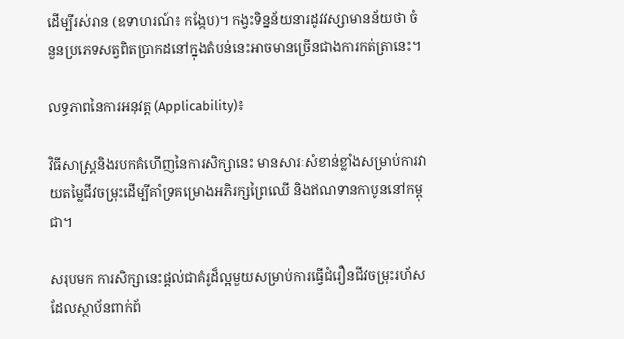ដើម្បីរស់រាន (ឧទាហរណ៍៖ កង្កែប)។ កង្វះទិន្នន័យនារដូវវស្សាមានន័យថា ចំនួនប្រភេទសត្វពិតប្រាកដនៅក្នុងតំបន់នេះអាចមានច្រើនជាងការកត់ត្រានេះ។

លទ្ធភាពនៃការអនុវត្ត (Applicability)៖

វិធីសាស្ត្រនិងរបកគំហើញនៃការសិក្សានេះ មានសារៈសំខាន់ខ្លាំងសម្រាប់ការវាយតម្លៃជីវចម្រុះដើម្បីគាំទ្រគម្រោងអភិរក្សព្រៃឈើ និងឥណទានកាបូននៅកម្ពុជា។

សរុបមក ការសិក្សានេះផ្តល់ជាគំរូដ៏ល្អមួយសម្រាប់ការធ្វើជំរឿនជីវចម្រុះរហ័ស ដែលស្ថាប័នពាក់ព័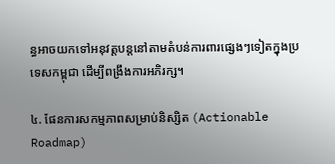ន្ធអាចយកទៅអនុវត្តបន្តនៅតាមតំបន់ការពារផ្សេងៗទៀតក្នុងប្រទេសកម្ពុជា ដើម្បីពង្រឹងការអភិរក្ស។

៤. ផែនការសកម្មភាពសម្រាប់និស្សិត (Actionable Roadmap)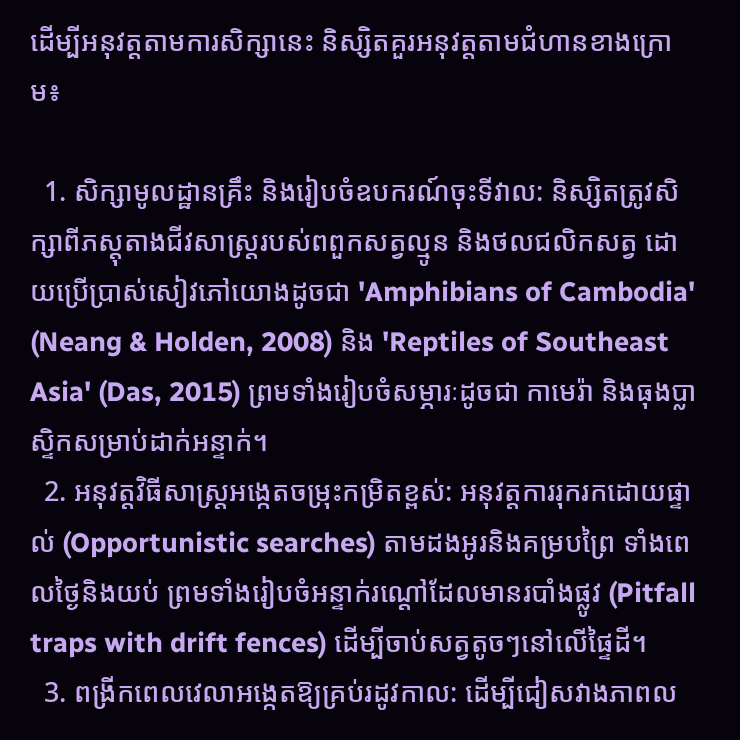ដើម្បីអនុវត្តតាមការសិក្សានេះ និស្សិតគួរអនុវត្តតាមជំហានខាងក្រោម៖

  1. សិក្សាមូលដ្ឋានគ្រឹះ និងរៀបចំឧបករណ៍ចុះទីវាល: និស្សិតត្រូវសិក្សាពីភស្តុតាងជីវសាស្ត្ររបស់ពពួកសត្វល្មូន និងថលជលិកសត្វ ដោយប្រើប្រាស់សៀវភៅយោងដូចជា 'Amphibians of Cambodia' (Neang & Holden, 2008) និង 'Reptiles of Southeast Asia' (Das, 2015) ព្រមទាំងរៀបចំសម្ភារៈដូចជា កាមេរ៉ា និងធុងប្លាស្ទិកសម្រាប់ដាក់អន្ទាក់។
  2. អនុវត្តវិធីសាស្ត្រអង្កេតចម្រុះកម្រិតខ្ពស់: អនុវត្តការរុករកដោយផ្ទាល់ (Opportunistic searches) តាមដងអូរនិងគម្របព្រៃ ទាំងពេលថ្ងៃនិងយប់ ព្រមទាំងរៀបចំអន្ទាក់រណ្តៅដែលមានរបាំងផ្លូវ (Pitfall traps with drift fences) ដើម្បីចាប់សត្វតូចៗនៅលើផ្ទៃដី។
  3. ពង្រីកពេលវេលាអង្កេតឱ្យគ្រប់រដូវកាល: ដើម្បីជៀសវាងភាពល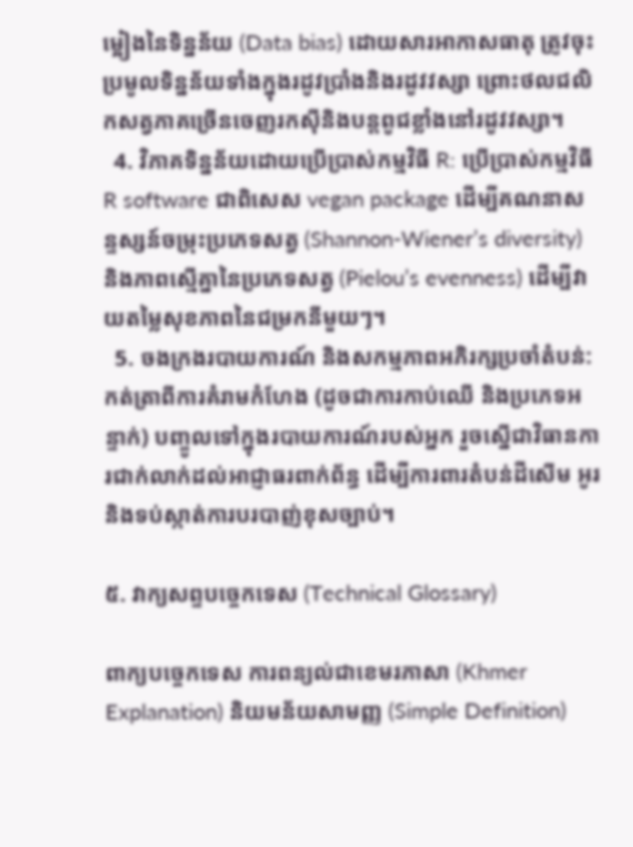ម្អៀងនៃទិន្នន័យ (Data bias) ដោយសារអាកាសធាតុ ត្រូវចុះប្រមូលទិន្នន័យទាំងក្នុងរដូវប្រាំងនិងរដូវវស្សា ព្រោះថលជលិកសត្វភាគច្រើនចេញរកស៊ីនិងបន្តពូជខ្លាំងនៅរដូវវស្សា។
  4. វិភាគទិន្នន័យដោយប្រើប្រាស់កម្មវិធី R: ប្រើប្រាស់កម្មវិធី R software ជាពិសេស vegan package ដើម្បីគណនាសន្ទស្សន៍ចម្រុះប្រភេទសត្វ (Shannon-Wiener’s diversity) និងភាពស្មើគ្នានៃប្រភេទសត្វ (Pielou’s evenness) ដើម្បីវាយតម្លៃសុខភាពនៃជម្រកនីមួយៗ។
  5. ចងក្រងរបាយការណ៍ និងសកម្មភាពអភិរក្សប្រចាំតំបន់: កត់ត្រាពីការគំរាមកំហែង (ដូចជាការកាប់ឈើ និងប្រភេទអន្ទាក់) បញ្ចូលទៅក្នុងរបាយការណ៍របស់អ្នក រួចស្នើជាវិធានការជាក់លាក់ដល់អាជ្ញាធរពាក់ព័ន្ធ ដើម្បីការពារតំបន់ដីសើម អូរ និងទប់ស្កាត់ការបរបាញ់ខុសច្បាប់។

៥. វាក្យសព្ទបច្ចេកទេស (Technical Glossary)

ពាក្យបច្ចេកទេស ការពន្យល់ជាខេមរភាសា (Khmer Explanation) និយមន័យសាមញ្ញ (Simple Definition)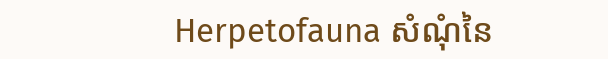Herpetofauna សំណុំនៃ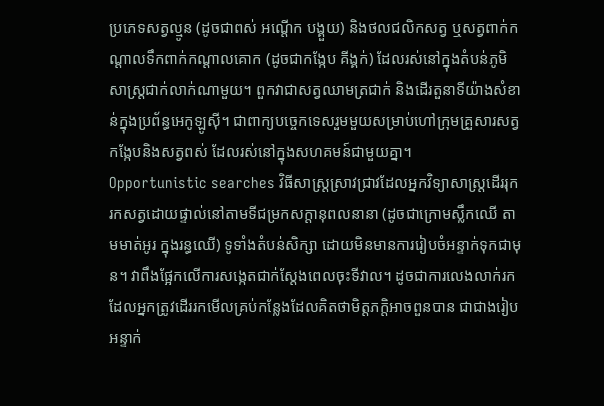ប្រភេទសត្វល្មូន (ដូចជាពស់ អណ្តើក បង្គួយ) និងថលជលិកសត្វ ឬសត្វពាក់កណ្តាលទឹកពាក់កណ្តាលគោក (ដូចជាកង្កែប គីង្គក់) ដែលរស់នៅក្នុងតំបន់ភូមិសាស្ត្រជាក់លាក់ណាមួយ។ ពួកវាជាសត្វឈាមត្រជាក់ និងដើរតួនាទីយ៉ាងសំខាន់ក្នុងប្រព័ន្ធអេកូឡូស៊ី។ ជាពាក្យបច្ចេកទេសរួមមួយសម្រាប់ហៅក្រុមគ្រួសារសត្វកង្កែបនិងសត្វពស់ ដែលរស់នៅក្នុងសហគមន៍ជាមួយគ្នា។
Opportunistic searches វិធីសាស្ត្រស្រាវជ្រាវដែលអ្នកវិទ្យាសាស្ត្រដើររុករកសត្វដោយផ្ទាល់នៅតាមទីជម្រកសក្តានុពលនានា (ដូចជាក្រោមស្លឹកឈើ តាមមាត់អូរ ក្នុងរន្ធឈើ) ទូទាំងតំបន់សិក្សា ដោយមិនមានការរៀបចំអន្ទាក់ទុកជាមុន។ វាពឹងផ្អែកលើការសង្កេតជាក់ស្តែងពេលចុះទីវាល។ ដូចជាការលេងលាក់រក ដែលអ្នកត្រូវដើររកមើលគ្រប់កន្លែងដែលគិតថាមិត្តភក្តិអាចពួនបាន ជាជាងរៀបអន្ទាក់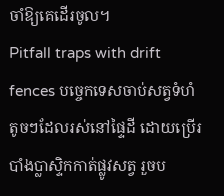ចាំឱ្យគេដើរចូល។
Pitfall traps with drift fences បច្ចេកទេសចាប់សត្វទំហំតូចៗដែលរស់នៅផ្ទៃដី ដោយប្រើរបាំងប្លាស្ទិកកាត់ផ្លូវសត្វ រួចប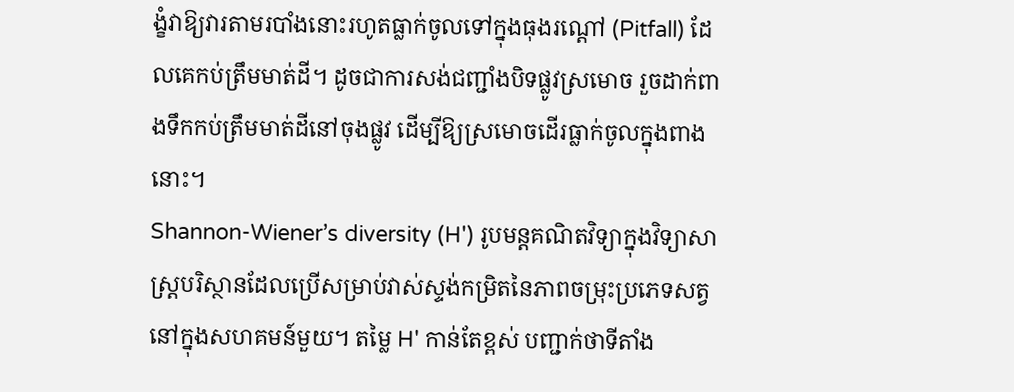ង្ខំវាឱ្យវារតាមរបាំងនោះរហូតធ្លាក់ចូលទៅក្នុងធុងរណ្តៅ (Pitfall) ដែលគេកប់ត្រឹមមាត់ដី។ ដូចជាការសង់ជញ្ជាំងបិទផ្លូវស្រមោច រួចដាក់ពាងទឹកកប់ត្រឹមមាត់ដីនៅចុងផ្លូវ ដើម្បីឱ្យស្រមោចដើរធ្លាក់ចូលក្នុងពាងនោះ។
Shannon-Wiener’s diversity (H') រូបមន្តគណិតវិទ្យាក្នុងវិទ្យាសាស្ត្របរិស្ថានដែលប្រើសម្រាប់វាស់ស្ទង់កម្រិតនៃភាពចម្រុះប្រភេទសត្វនៅក្នុងសហគមន៍មួយ។ តម្លៃ H' កាន់តែខ្ពស់ បញ្ជាក់ថាទីតាំង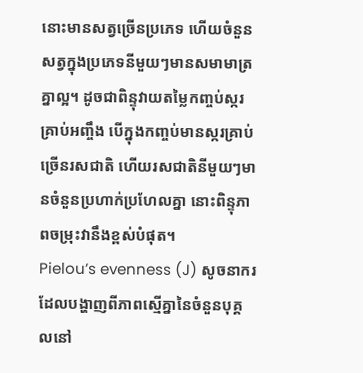នោះមានសត្វច្រើនប្រភេទ ហើយចំនួនសត្វក្នុងប្រភេទនីមួយៗមានសមាមាត្រគ្នាល្អ។ ដូចជាពិន្ទុវាយតម្លៃកញ្ចប់ស្ករគ្រាប់អញ្ចឹង បើក្នុងកញ្ចប់មានស្ករគ្រាប់ច្រើនរសជាតិ ហើយរសជាតិនីមួយៗមានចំនួនប្រហាក់ប្រហែលគ្នា នោះពិន្ទុភាពចម្រុះវានឹងខ្ពស់បំផុត។
Pielou’s evenness (J) សូចនាករដែលបង្ហាញពីភាពស្មើគ្នានៃចំនួនបុគ្គលនៅ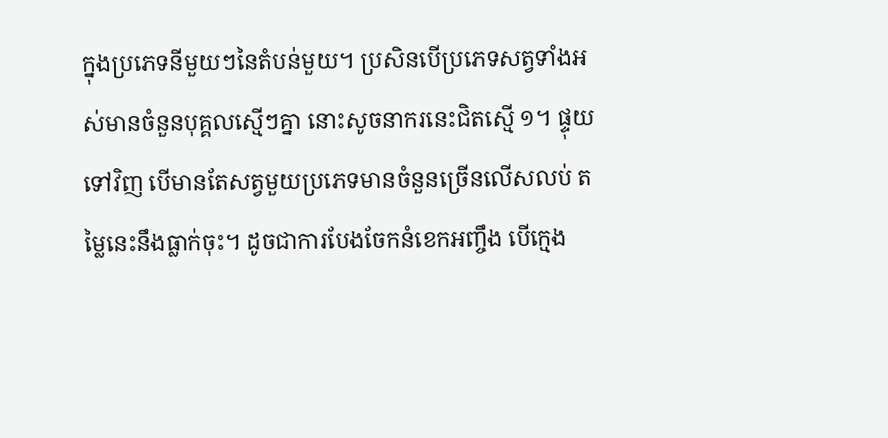ក្នុងប្រភេទនីមួយៗនៃតំបន់មួយ។ ប្រសិនបើប្រភេទសត្វទាំងអស់មានចំនួនបុគ្គលស្មើៗគ្នា នោះសូចនាករនេះជិតស្មើ ១។ ផ្ទុយទៅវិញ បើមានតែសត្វមួយប្រភេទមានចំនួនច្រើនលើសលប់ តម្លៃនេះនឹងធ្លាក់ចុះ។ ដូចជាការបែងចែកនំខេកអញ្ចឹង បើក្មេង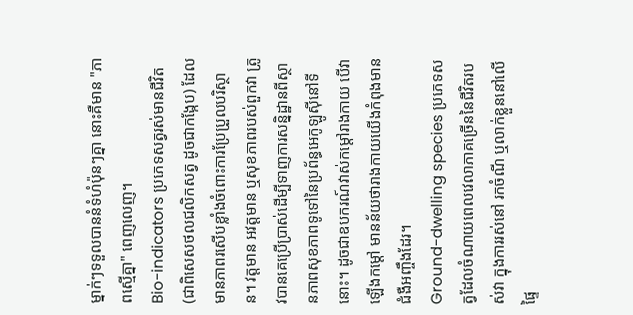ម្នាក់ៗទទួលបាននំទំហំប៉ុនៗគ្នា នោះគឺមាន "ភាពស្មើគ្នា" ពេញលេញ។
Bio-indicators ប្រភេទសត្វរស់មានជីវិត (ជាពិសេសថលជលិកសត្វ ដូចជាកង្កែប) ដែលមានភាពរសើបខ្លាំងចំពោះការប្រែប្រួលបរិស្ថាន។ វត្តមាន អវត្តមាន ឬសុខភាពរបស់ពួកវា ត្រូវបានគេប្រើប្រាស់ដើម្បីទាញការសន្និដ្ឋានពីស្ថានភាពសុខភាពទូទៅនៃប្រព័ន្ធអេកូឡូស៊ីនៅទីនោះ។ ដូចជាឧបករណ៍វាស់កម្តៅរាងកាយ បើវាឡើងកម្តៅ មានន័យថារាងកាយយើងកំពុងមានជំងឺអញ្ចឹងដែរ។
Ground-dwelling species ប្រភេទសត្វដែលចំណាយពេលវេលាភាគច្រើននៃជីវិតរបស់វា ក្នុងការរស់នៅ រកចំណី ឬលាក់ខ្លួននៅលើផ្ទៃ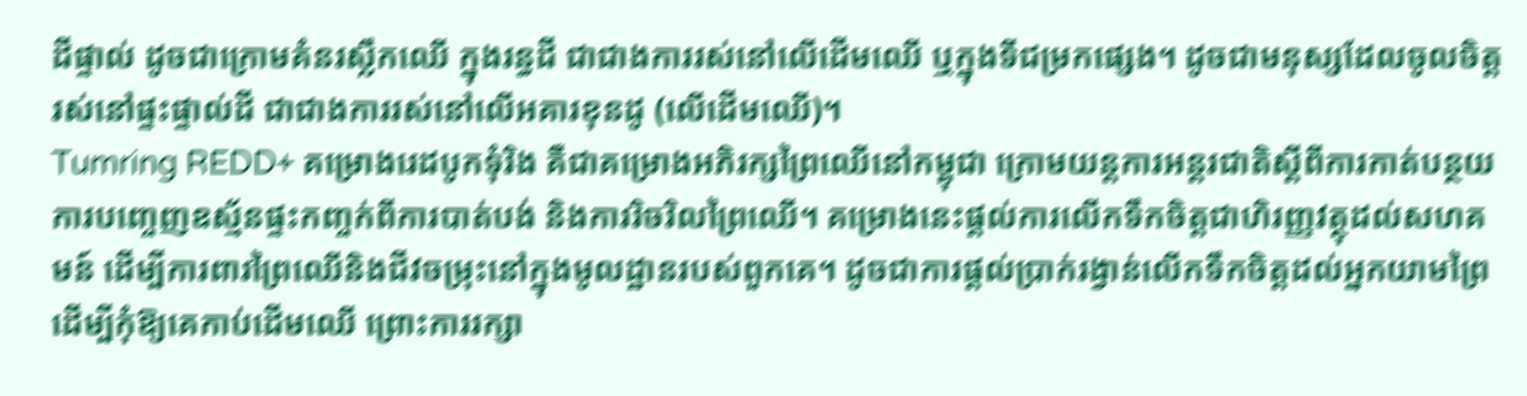ដីផ្ទាល់ ដូចជាក្រោមគំនរស្លឹកឈើ ក្នុងរន្ធដី ជាជាងការរស់នៅលើដើមឈើ ឬក្នុងទីជម្រកផ្សេង។ ដូចជាមនុស្សដែលចូលចិត្តរស់នៅផ្ទះផ្ទាល់ដី ជាជាងការរស់នៅលើអគារខុនដូ (លើដើមឈើ)។
Tumring REDD+ គម្រោងរេដបូកទុំរិង គឺជាគម្រោងអភិរក្សព្រៃឈើនៅកម្ពុជា ក្រោមយន្តការអន្តរជាតិស្តីពីការកាត់បន្ថយការបញ្ចេញឧស្ម័នផ្ទះកញ្ចក់ពីការបាត់បង់ និងការរិចរិលព្រៃឈើ។ គម្រោងនេះផ្តល់ការលើកទឹកចិត្តជាហិរញ្ញវត្ថុដល់សហគមន៍ ដើម្បីការពារព្រៃឈើនិងជីវចម្រុះនៅក្នុងមូលដ្ឋានរបស់ពួកគេ។ ដូចជាការផ្តល់ប្រាក់រង្វាន់លើកទឹកចិត្តដល់អ្នកយាមព្រៃ ដើម្បីកុំឱ្យគេកាប់ដើមឈើ ព្រោះការរក្សា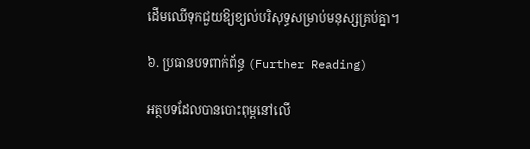ដើមឈើទុកជួយឱ្យខ្យល់បរិសុទ្ធសម្រាប់មនុស្សគ្រប់គ្នា។

៦. ប្រធានបទពាក់ព័ន្ធ (Further Reading)

អត្ថបទដែលបានបោះពុម្ពនៅលើ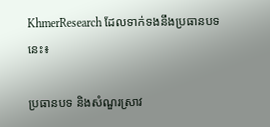KhmerResearch ដែលទាក់ទងនឹងប្រធានបទនេះ៖

ប្រធានបទ និងសំណួរស្រាវ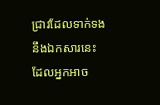ជ្រាវដែលទាក់ទងនឹងឯកសារនេះ ដែលអ្នកអាច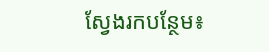ស្វែងរកបន្ថែម៖